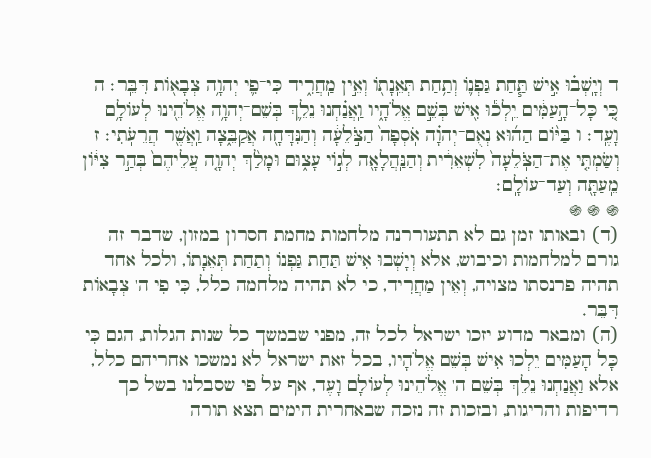ד וְיָֽשְׁב֗וּ אִ֣ישׁ תַּ֧חַת גַּפְנ֛וֹ וְתַ֥חַת תְּאֵֽנָת֖וֹ וְאֵ֣ין מַֽחֲרִ֑יד כִּי־פִ֛י יְהוָ֥ה צְבָא֖וֹת דִּבֵּֽר׃ ה כִּ֚י כָּל־הָ֣עַמִּ֔ים יֵֽלְכ֕וּ אִ֖ישׁ בְּשֵׁ֣ם אֱלֹהָ֑יו וַֽאֲנַ֗חְנוּ נֵלֵ֛ךְ בְּשֵׁם־יְהוָ֥ה אֱלֹהֵ֖ינוּ לְעוֹלָ֥ם וָעֶֽד׃ ו בַּיּ֨וֹם הַה֜וּא נְאֻם־יְהוָ֗ה אֹֽסְפָה֙ הַצֹּ֣לֵעָ֔ה וְהַנִּדָּחָ֖ה אֲקַבֵּ֑צָה וַֽאֲשֶׁ֖ר הֲרֵעֹֽתִי׃ ז וְשַׂמְתִּ֤י אֶת־הַצֹּֽלֵעָה֙ לִשְׁאֵרִ֔ית וְהַנַּֽהֲלָאָ֖ה לְג֣וֹי עָצ֑וּם וּמָלַ֨ךְ יְהוָ֤ה עֲלֵיהֶם֙ בְּהַ֣ר צִיּ֔וֹן מֵֽעַתָּ֖ה וְעַד־עוֹלָֽם׃
֍ ֍ ֍
(ד) ובאותו זמן גם לא תתעוררנה מלחמות מחמת חסרון במזון, שדבר זה גורם למלחמות וכיבוש, אלא וְיָשְׁבוּ אִישׁ תַּחַת גַּפְנוֹ וְתַחַת תְּאֵנָתוֹ, ולכל אחד תהיה פרנסתו מצויה, וְאֵין מַחֲרִיד, כי לא תהיה מלחמה כלל, כִּי פִי ה' צְבָאוֹת דִּבֵּר.
(ה) ומבאר מדוע יזכו ישראל לכל זה, מפני שבמשך כל שנות הגלות, הגם כִּי כָּל הָעַמִּים יֵלְכוּ אִישׁ בְּשֵׁם אֱלֹהָיו, בכל זאת ישראל לא נמשכו אחריהם כלל, אלא וַאֲנַחְנוּ נֵלֵךְ בְּשֵׁם ה' אֱלֹהֵינוּ לְעוֹלָם וָעֶד, אף על פי שסבלנו בשל כך רדיפות והריגות, ובזכות זה נזכה שבאחרית הימים תצא תורה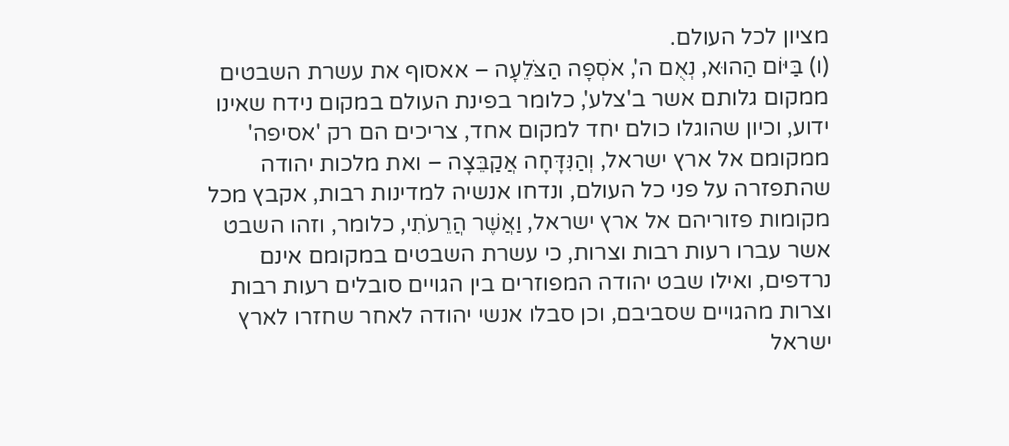מציון לכל העולם.
(ו) בַּיּוֹם הַהוּא, נְאֻם ה', אֹסְפָה הַצֹּלֵעָה – אאסוף את עשרת השבטים ממקום גלותם אשר ב'צלע', כלומר בפינת העולם במקום נידח שאינו ידוע, וכיון שהוגלו כולם יחד למקום אחד, צריכים הם רק 'אסיפה' ממקומם אל ארץ ישראל, וְהַנִּדָּחָה אֲקַבֵּצָה – ואת מלכות יהודה שהתפזרה על פני כל העולם, ונדחו אנשיה למדינות רבות, אקבץ מכל מקומות פזוריהם אל ארץ ישראל, וַאֲשֶׁר הֲרֵעֹתִי, כלומר, וזהו השבט אשר עברו רעות רבות וצרות, כי עשרת השבטים במקומם אינם נרדפים, ואילו שבט יהודה המפוזרים בין הגויים סובלים רעות רבות וצרות מהגויים שסביבם, וכן סבלו אנשי יהודה לאחר שחזרו לארץ ישראל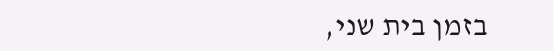בזמן בית שני,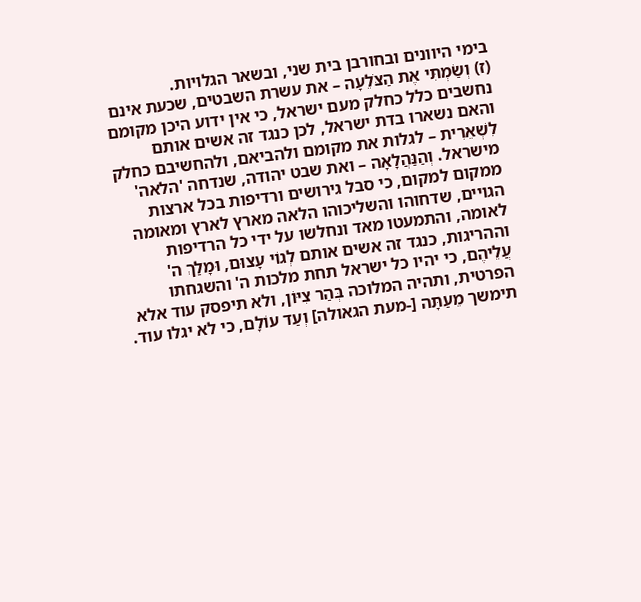בימי היוונים ובחורבן בית שני, ובשאר הגלויות.
(ז) וְשַׂמְתִּי אֶת הַצֹּלֵעָה – את עשרת השבטים, שכעת אינם נחשבים כלל כחלק מעם ישראל, כי אין ידוע היכן מקומם והאם נשארו בדת ישראל, לכן כנגד זה אשים אותם לִשְׁאֵרִית – לגלות את מקומם ולהביאם, ולהחשיבם כחלק מישראל. וְהַנַּהֲלָאָה – ואת שבט יהודה, שנדחה 'הלאה' ממקום למקום, כי סבל גירושים ורדיפות בכל ארצות הגויים, שדחוהו והשליכוהו הלאה מארץ לארץ ומאומה לאומה, והתמעטו מאד ונחלשו על ידי כל הרדיפות וההריגות, כנגד זה אשים אותם לְגוֹי עָצוּם, וּמָלַךְ ה' עֲלֵיהֶם, כי יהיו כל ישראל תחת מלכות ה' והשגחתו הפרטית, ותהיה המלוכה בְּהַר צִיּוֹן, ולא תיפסק עוד אלא תימשך מֵעַתָּה [-מעת הגאולה] וְעַד עוֹלָם, כי לא יגלו עוד.